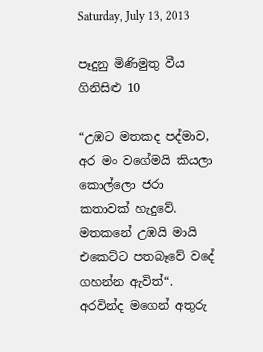Saturday, July 13, 2013

පෑදුනු මිණිමුතු වීය ගිනිසිළු 10

“උඹට මතකද පද්මාව, අර මං වගේමයි කියලා කොල්ලො ජරා කතාවක් හැදුවේ. මතකනේ උඹයි මායි එකෙට්ට පතබෑවේ වදේ ගහන්න ඇවිත්“. අරවින්ද මගෙන් අතුරු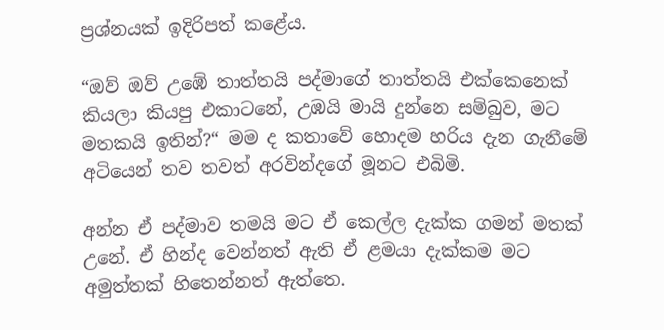ප්‍රශ්නයක් ඉදිරිපත් කළේය.

“ඔව් ඔව් උඹේ තාත්තයි පද්මාගේ තාත්තයි එක්කෙනෙක් කියලා කියපු එකාටනේ, උඹයි මායි දුන්නෙ සම්බුව, මට මතකයි ඉතින්?“ මම ද කතාවේ හොදම හරිය දැන ගැනීමේ අටියෙන් තව තවත් අරවින්දගේ මූනට එබිමි.

අන්න ඒ පද්මාව තමයි මට ඒ කෙල්ල දැක්ක ගමන් මතක් උනේ. ඒ හින්ද වෙන්නත් ඇති ඒ ළමයා දැක්කම මට අමුත්තක් හිතෙන්නත් ඇත්තෙ.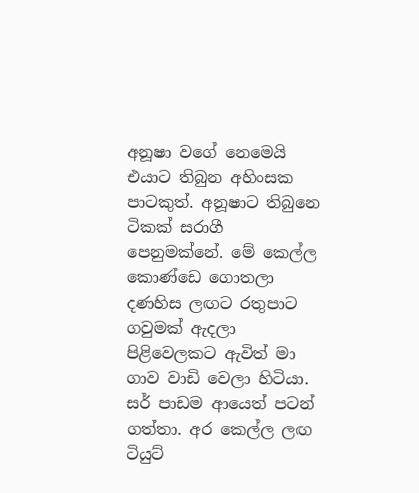අනූෂා වගේ නෙමෙයි එයාට තිබුන අහිංසක පාටකුත්. අනූෂාට තිබුනෙ ටිකක් සරාගී පෙනුමක්නේ. මේ කෙල්ල කොණ්ඩෙ ගොතලා දණහිස ලඟට රතුපාට ගවුමක් ඇදලා පිළිවෙලකට ඇවිත් මා ගාව වාඩි වෙලා හිටියා.
සර් පාඩම ආයෙත් පටන් ගත්තා. අර කෙල්ල ලඟ ටියුට්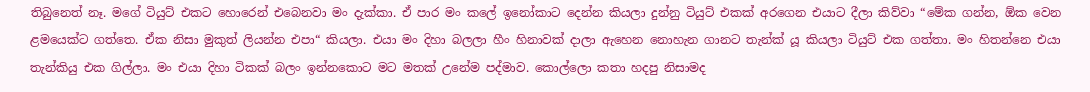තිබුනෙත් නෑ. මගේ ටියුට් එකට හොරෙන් එබෙනවා මං දැක්කා. ඒ පාර මං කලේ ඉනෝකාට දෙන්න කියලා දුන්නු ටියුට් එකක් අරගෙන එයාට දීලා කිව්වා “මේක ගන්න, ඕක වෙන ළමයෙක්ට ගත්තෙ. ඒක නිසා මුකුත් ලියන්න එපා“ කියලා. එයා මං දිහා බලලා හීං හිනාවක් දාලා ඇහෙන නොහැන ගානට තැන්ක් යූ කියලා ටියුට් එක ගත්තා. මං හිතන්නෙ එයා තැන්කියු එක ගිල්ලා. මං එයා දිහා ටිකක් බලං ඉන්නකොට මට මතක් උනේම පද්මාව. කොල්ලො කතා හදපු නිසාමද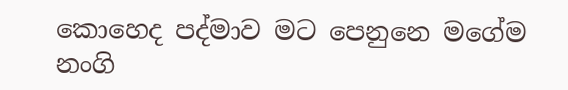කොහෙද පද්මාව මට පෙනුනෙ මගේම නංගි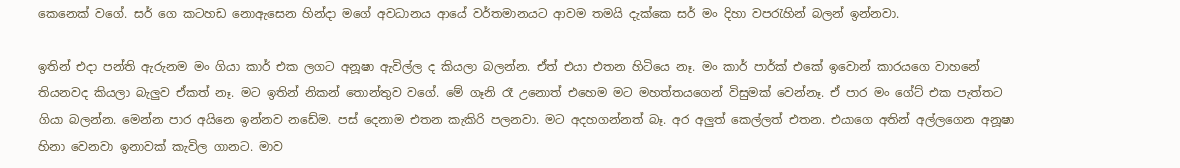කෙනෙක් වගේ. සර් ගෙ කටහඩ නොඇසෙන හින්දා මගේ අවධානය ආයේ වර්තමානයට ආවම තමයි දැක්කෙ සර් මං දිහා වපරැහින් බලන් ඉන්නවා.

ඉතින් එදා පන්ති ඇරුනම මං ගියා කාර් එක ලගට අනූෂා ඇවිල්ල ද කියලා බලන්න. ඒත් එයා එතන හිටියෙ නෑ. මං කාර් පාර්ක් එකේ ඉවොන් කාරයගෙ වාහනේ තියනවද කියලා බැලුව ඒකත් නෑ. මට ඉතින් නිකන් තොන්තුව වගේ. මේ ගෑනි රෑ උනොත් එහෙම මට මහත්තයගෙන් විසුමක් වෙන්නෑ. ඒ පාර මං ගේට් එක පැත්තට ගියා බලන්න. මෙන්න පාර අයිනෙ ඉන්නව නඩේම. පස් දෙනාම එතන කැකිරි පලනවා. මට අදහගන්නත් බෑ. අර අලුත් කෙල්ලත් එතන. එයාගෙ අතින් අල්ලගෙන අනූෂා හිනා වෙනවා ඉනාවක් කැවිල ගානට. මාව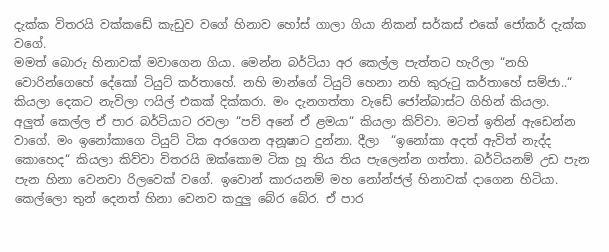දැක්ක විතරයි වක්කඩේ කැඩුව වගේ හිනාව හෝස් ගාලා ගියා නිකන් සර්කස් එකේ ජෝකර් දැක්ක වගේ.
මමත් බොරු හිනාවක් මවාගෙන ගියා. මෙන්න බර්ටියා අර කෙල්ල පැත්තට හැරිලා “නහි වොරින්ගෙහේ දේකෝ ටියුට් කර්තාහේ. නහි මාන්ගේ ටියුට් හෙනා නහි කුරුටු කර්තාහේ සම්ජා..“ කියලා දෙකට නැවිලා ෆයිල් එකක් දික්කරා. මං දැනගත්තා වැඩේ ජෝන්බාස්ට ගිහින් කියලා.
අලුත් කෙල්ල ඒ පාර බර්ටියාට රවලා “පව් අනේ ඒ ළමයා“ කියලා කිව්වා. මටත් ඉතින් ඇඩෙන්න වාගේ. මං ඉනෝකාගෙ ටියුට් ටික අරගෙන අනූෂාට දුන්නා. දීලා  “ඉනෝකා අදත් ඇවිත් නැද්ද කොහෙද“ කියලා කිව්වා විතරයි ඔක්කොම ටික හූ තිය තිය පැලෙන්න ගත්තා. බර්ටියනම් උඩ පැන පැන හිනා වෙනවා රිලවෙක් වගේ. ඉවොන් කාරයනම් මහ නෝන්ජල් හිනාවක් දාගෙන හිටියා. කෙල්ලො තුන් දෙනත් හිනා වෙනව කදුලු බේර බේර. ඒ පාර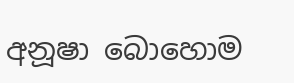අනූෂා බොහොම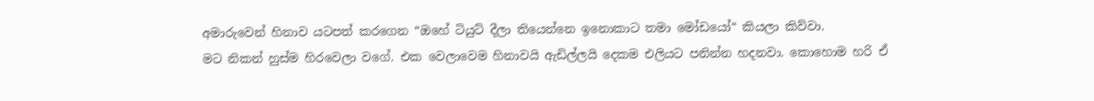අමාරුවෙන් හිනාව යටපත් කරගෙන “ඔහේ ටියුට් දීලා තියෙන්නෙ ඉනොකාට තමා මෝඩයෝ“ කියලා කිව්වා.
මට නිකන් හුස්ම හිරවෙලා වගේ. එක වෙලාවෙම හිනාවයි ඇඩිල්ලයි දෙකම එලියට පනින්න හදනවා. කොහොම හරි ඒ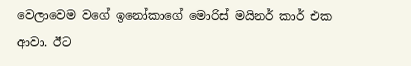වෙලාවෙම වගේ ඉනෝකාගේ මොරිස් මයිනර් කාර් එක ආවා. ඊට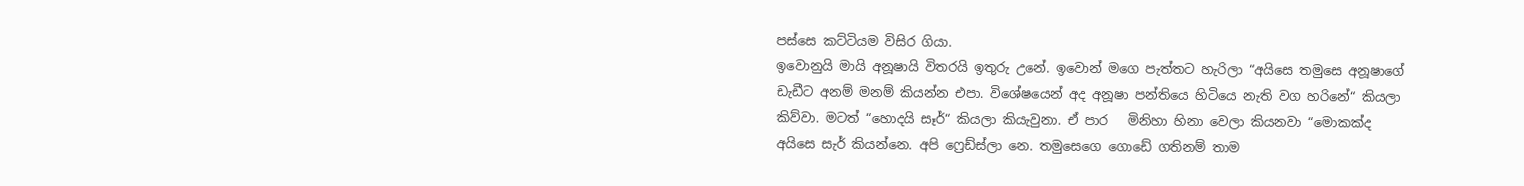පස්සෙ කට්ටියම විසිර ගියා.
ඉවොනුයි මායි අනූෂායි විතරයි ඉතුරු උනේ. ඉවොන් මගෙ පැත්තට හැරිලා “අයිසෙ තමුසෙ අනූෂාගේ ඩැඩීට අනම් මනම් කියන්න එපා. විශේෂයෙන් අද අනූෂා පන්තියෙ හිටියෙ නැති වග හරිනේ“ කියලා කිව්වා. මටත් “හොදයි සෑර්“ කියලා කියැවුනා. ඒ පාර   මිනිහා හිනා වෙලා කියනවා “මොකක්ද අයිසෙ සැර් කියන්නෙ. අපි ෆ්‍රෙඩ්ස්ලා නෙ. තමුසෙගෙ ගොඩේ ගතිනම් තාම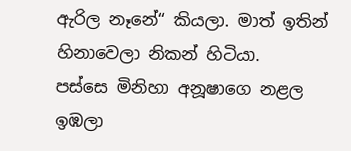ඇරිල නෑනේ“ කියලා. මාත් ඉතින් හිනාවෙලා නිකන් හිටියා.
පස්සෙ මිනිහා අනූෂාගෙ නළල ඉඹලා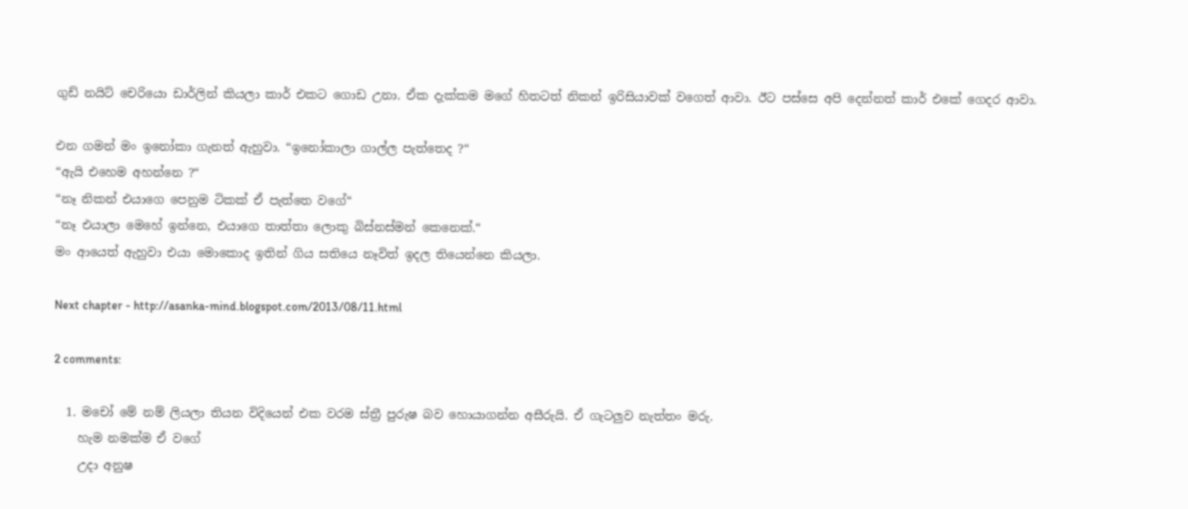ගුඩ් නයිට් චෙරියො ඩාර්ලින් කියලා කාර් එකට ගොඩ උනා. ඒක දැක්කම මගේ හිතටත් නිකන් ඉරිසියාවක් වගෙත් ආවා. ඊට පස්සෙ අපි දෙන්නත් කාර් එකේ ගෙදර ආවා.

එන ගමන් මං ඉනෝකා ගැනත් ඇහුවා. “ඉනෝකාලා ගාල්ල පැත්තෙද ?“
“ඇයි එහෙම අහන්නෙ ?“
“නෑ නිකන් එයාගෙ පෙනුම ටිකක් ඒ පැත්තෙ වගේ“
“නෑ එයාලා මෙහේ ඉන්නෙ, එයාගෙ තාත්තා ලොකු බිස්නස්මන් කෙනෙක්.“
මං ආයෙත් ඇහුවා එයා මොකොද ඉතින් ගිය සතියෙ නෑවිත් ඉදල තියෙන්නෙ කියලා.

Next chapter - http://asanka-mind.blogspot.com/2013/08/11.html

2 comments:

  1. මචෝ මේ නම් ලියලා තියන විදියෙන් එක වරම ස්ත්‍රී පුරුෂ බව හොයාගන්න අසීරුයි. ඒ ගැටලුව නැත්තං මරු.
    හැම නමක්ම ඒ වගේ
    උදා අනුෂ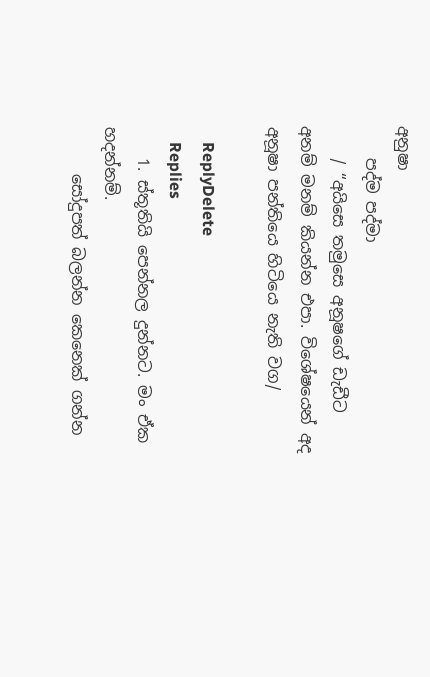අනුෂා
    පද්ම පද්මා
    / “අයිසෙ තමුසෙ අනූෂගේ ඩැඩීට අනම් මනම් කියන්න එපා. විශේෂයෙන් අද අනූෂා පන්තියෙ හිටියෙ නැති වග/

    ReplyDelete
    Replies
    1. ස්තූතියි පෙන්නල දුන්නට. මං ඒක හදන්නම්.
      සෝදුපත් බලන්න කෙනෙක් ගන්න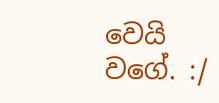වෙයි වගේ. :/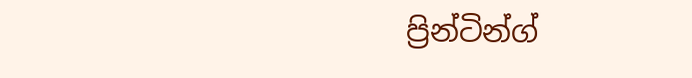ප්‍රින්ටින්ග්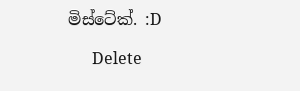මිස්ටේක්. :D

      Delete